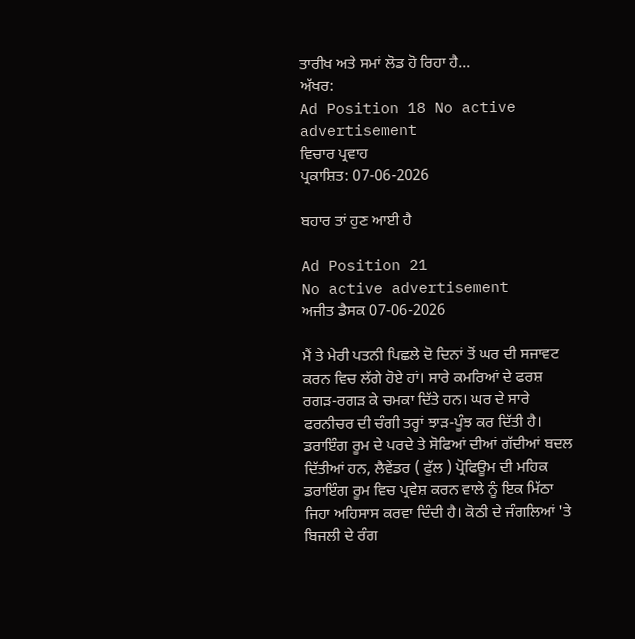ਤਾਰੀਖ ਅਤੇ ਸਮਾਂ ਲੋਡ ਹੋ ਰਿਹਾ ਹੈ...
ਅੱਖਰ:
Ad Position 18 No active advertisement
ਵਿਚਾਰ ਪ੍ਰਵਾਹ
ਪ੍ਰਕਾਸ਼ਿਤ: 07-06-2026

ਬਹਾਰ ਤਾਂ ਹੁਣ ਆਈ ਹੈ

Ad Position 21
No active advertisement
ਅਜੀਤ ਡੈਸਕ 07-06-2026

ਮੈਂ ਤੇ ਮੇਰੀ ਪਤਨੀ ਪਿਛਲੇ ਦੋ ਦਿਨਾਂ ਤੋਂ ਘਰ ਦੀ ਸਜਾਵਟ ਕਰਨ ਵਿਚ ਲੱਗੇ ਹੋਏ ਹਾਂ। ਸਾਰੇ ਕਮਰਿਆਂ ਦੇ ਫਰਸ਼ ਰਗੜ-ਰਗੜ ਕੇ ਚਮਕਾ ਦਿੱਤੇ ਹਨ। ਘਰ ਦੇ ਸਾਰੇ ਫਰਨੀਚਰ ਦੀ ਚੰਗੀ ਤਰ੍ਹਾਂ ਝਾੜ-ਪੂੰਝ ਕਰ ਦਿੱਤੀ ਹੈ। ਡਰਾਇੰਗ ਰੂਮ ਦੇ ਪਰਦੇ ਤੇ ਸੋਫਿਆਂ ਦੀਆਂ ਗੱਦੀਆਂ ਬਦਲ ਦਿੱਤੀਆਂ ਹਨ, ਲੈਵੇਂਡਰ ( ਫੁੱਲ ) ਪ੍ਰੋਫਿਊਮ ਦੀ ਮਹਿਕ ਡਰਾਇੰਗ ਰੂਮ ਵਿਚ ਪ੍ਰਵੇਸ਼ ਕਰਨ ਵਾਲੇ ਨੂੰ ਇਕ ਮਿੱਠਾ ਜਿਹਾ ਅਹਿਸਾਸ ਕਰਵਾ ਦਿੰਦੀ ਹੈ। ਕੋਠੀ ਦੇ ਜੰਗਲਿਆਂ 'ਤੇ ਬਿਜਲੀ ਦੇ ਰੰਗ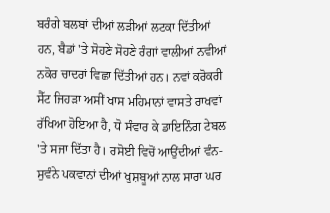ਬਰੰਗੇ ਬਲਬਾਂ ਦੀਆਂ ਲੜੀਆਂ ਲਟਕਾ ਦਿੱਤੀਆਂ ਹਨ, ਬੈਡਾਂ 'ਤੇ ਸੋਹਣੇ ਸੋਹਣੇ ਰੰਗਾਂ ਵਾਲੀਆਂ ਨਵੀਆਂ ਨਕੋਰ ਚਾਦਰਾਂ ਵਿਛਾ ਦਿੱਤੀਆਂ ਹਨ। ਨਵਾਂ ਕਰੋਕਰੀ ਸੈੱਟ ਜਿਹੜਾ ਅਸੀਂ ਖਾਸ ਮਹਿਮਾਨਾਂ ਵਾਸਤੇ ਰਾਖਵਾਂ ਰੱਖਿਆ ਹੋਇਆ ਹੈ, ਧੋ ਸੰਵਾਰ ਕੇ ਡਾਇਨਿੰਗ ਟੇਬਲ 'ਤੇ ਸਜਾ ਦਿੱਤਾ ਹੈ। ਰਸੋਈ ਵਿਚੋਂ ਆਉਂਦੀਆਂ ਵੰਨ-ਸੁਵੰਨੇ ਪਕਵਾਨਾਂ ਦੀਆਂ ਖੁਸ਼ਬੂਆਂ ਨਾਲ ਸਾਰਾ ਘਰ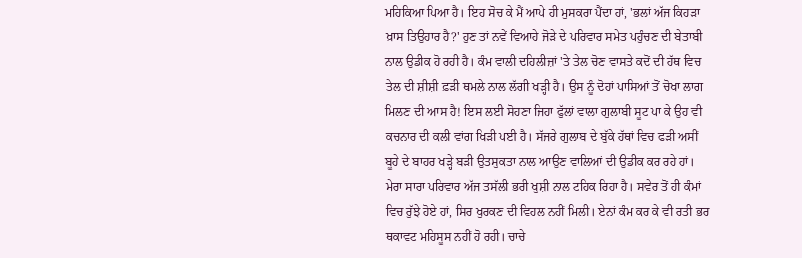ਮਹਿਕਿਆ ਪਿਆ ਹੈ। ਇਹ ਸੋਚ ਕੇ ਮੈਂ ਆਪੇ ਹੀ ਮੁਸਕਰਾ ਪੈਂਦਾ ਹਾਂ, 'ਭਲਾਂ ਅੱਜ ਕਿਹੜਾ ਖ਼ਾਸ ਤਿਉਹਾਰ ਹੈ?' ਹੁਣ ਤਾਂ ਨਵੇਂ ਵਿਆਹੇ ਜੋੜੇ ਦੇ ਪਰਿਵਾਰ ਸਮੇਤ ਪਹੁੰਚਣ ਦੀ ਬੇਤਾਬੀ ਨਾਲ ਉਡੀਕ ਹੋ ਰਹੀ ਹੈ। ਕੰਮ ਵਾਲੀ ਦਹਿਲੀਜ਼ਾਂ 'ਤੇ ਤੇਲ ਚੋਣ ਵਾਸਤੇ ਕਦੋਂ ਦੀ ਹੱਥ ਵਿਚ ਤੇਲ ਦੀ ਸ਼ੀਸ਼ੀ ਫ਼ੜੀ ਥਮਲੇ ਨਾਲ ਲੱਗੀ ਖੜ੍ਹੀ ਹੈ। ਉਸ ਨੂੰ ਦੋਹਾਂ ਪਾਸਿਆਂ ਤੋਂ ਚੋਖਾ ਲਾਗ ਮਿਲਣ ਦੀ ਆਸ ਹੈ! ਇਸ ਲਈ ਸੋਹਣਾ ਜਿਹਾ ਫੁੱਲਾਂ ਵਾਲਾ ਗੁਲਾਬੀ ਸੂਟ ਪਾ ਕੇ ਉਹ ਵੀ ਕਚਨਾਰ ਦੀ ਕਲੀ ਵਾਂਗ ਖਿੜੀ ਪਈ ਹੈ। ਸੱਜਰੇ ਗੁਲਾਬ ਦੇ ਬੁੱਕੇ ਹੱਥਾਂ ਵਿਚ ਫੜੀ ਅਸੀਂ ਬੂਹੇ ਦੇ ਬਾਹਰ ਖੜ੍ਹੇ ਬੜੀ ਉਤਸੁਕਤਾ ਨਾਲ ਆਉਣ ਵਾਲਿਆਂ ਦੀ ਉਡੀਕ ਕਰ ਰਹੇ ਹਾਂ। ਮੇਰਾ ਸਾਰਾ ਪਰਿਵਾਰ ਅੱਜ ਤਸੱਲੀ ਭਰੀ ਖੁਸ਼ੀ ਨਾਲ ਟਹਿਕ ਰਿਹਾ ਹੈ। ਸਵੇਰ ਤੋਂ ਹੀ ਕੰਮਾਂ ਵਿਚ ਰੁੱਝੇ ਹੋਏ ਹਾਂ, ਸਿਰ ਖੁਰਕਣ ਦੀ ਵਿਹਲ ਨਹੀਂ ਮਿਲੀ। ਏਨਾਂ ਕੰਮ ਕਰ ਕੇ ਵੀ ਰਤੀ ਭਰ ਥਕਾਵਟ ਮਹਿਸੂਸ ਨਹੀਂ ਹੋ ਰਹੀ। ਚਾਚੇ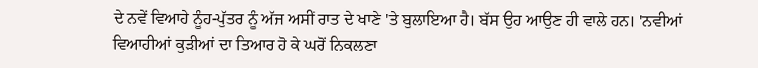ਦੇ ਨਵੇਂ ਵਿਆਹੇ ਨੂੰਹ-ਪੁੱਤਰ ਨੂੰ ਅੱਜ ਅਸੀਂ ਰਾਤ ਦੇ ਖਾਣੇ 'ਤੇ ਬੁਲਾਇਆ ਹੈ। ਬੱਸ ਉਹ ਆਉਣ ਹੀ ਵਾਲੇ ਹਨ। 'ਨਵੀਆਂ ਵਿਆਹੀਆਂ ਕੁੜੀਆਂ ਦਾ ਤਿਆਰ ਹੋ ਕੇ ਘਰੋਂ ਨਿਕਲਣਾ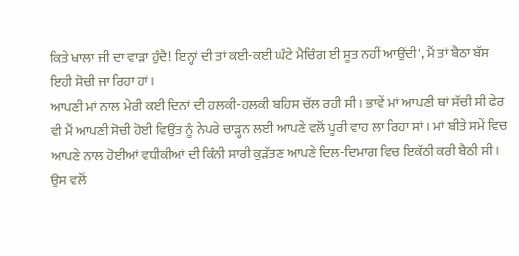ਕਿਤੇ ਖਾਲਾ ਜੀ ਦਾ ਵਾੜਾ ਹੁੰਦੈ! ਇਨ੍ਹਾਂ ਦੀ ਤਾਂ ਕਈ-ਕਈ ਘੰਟੇ ਮੈਚਿੰਗ ਈ ਸੂਤ ਨਹੀਂ ਆਉਂਦੀ', ਮੈਂ ਤਾਂ ਬੈਠਾ ਬੱਸ ਇਹੀ ਸੋਚੀ ਜਾ ਰਿਹਾ ਹਾਂ।
ਆਪਣੀ ਮਾਂ ਨਾਲ ਮੇਰੀ ਕਈ ਦਿਨਾਂ ਦੀ ਹਲਕੀ-ਹਲਕੀ ਬਹਿਸ ਚੱਲ ਰਹੀ ਸੀ। ਭਾਵੇਂ ਮਾਂ ਆਪਣੀ ਥਾਂ ਸੱਚੀ ਸੀ ਫੇਰ ਵੀ ਮੈਂ ਆਪਣੀ ਸੋਚੀ ਹੋਈ ਵਿਉਂਤ ਨੂੰ ਨੇਪਰੇ ਚਾੜ੍ਹਨ ਲਈ ਆਪਣੇ ਵਲੋਂ ਪੂਰੀ ਵਾਹ ਲਾ ਰਿਹਾ ਸਾਂ। ਮਾਂ ਬੀਤੇ ਸਮੇਂ ਵਿਚ ਆਪਣੇ ਨਾਲ ਹੋਈਆਂ ਵਧੀਕੀਆਂ ਦੀ ਕਿੰਨੀ ਸਾਰੀ ਕੁੜੱਤਣ ਆਪਣੇ ਦਿਲ-ਦਿਮਾਗ ਵਿਚ ਇਕੱਠੀ ਕਰੀ ਬੈਠੀ ਸੀ। ਉਸ ਵਲੋਂ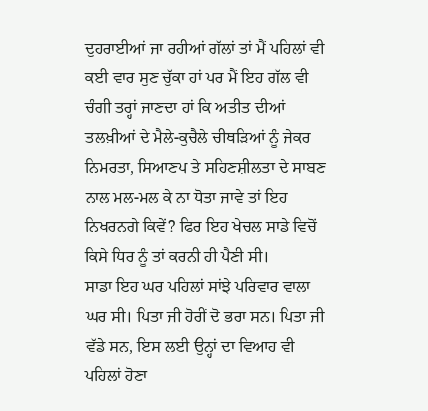ਦੁਹਰਾਈਆਂ ਜਾ ਰਹੀਆਂ ਗੱਲਾਂ ਤਾਂ ਮੈਂ ਪਹਿਲਾਂ ਵੀ ਕਈ ਵਾਰ ਸੁਣ ਚੁੱਕਾ ਹਾਂ ਪਰ ਮੈਂ ਇਹ ਗੱਲ ਵੀ ਚੰਗੀ ਤਰ੍ਹਾਂ ਜਾਣਦਾ ਹਾਂ ਕਿ ਅਤੀਤ ਦੀਆਂ ਤਲਖ਼ੀਆਂ ਦੇ ਮੈਲੇ-ਕੁਚੈਲੇ ਚੀਥੜਿਆਂ ਨੂੰ ਜੇਕਰ ਨਿਮਰਤਾ, ਸਿਆਣਪ ਤੇ ਸਹਿਣਸ਼ੀਲਤਾ ਦੇ ਸਾਬਣ ਨਾਲ ਮਲ-ਮਲ ਕੇ ਨਾ ਧੋਤਾ ਜਾਵੇ ਤਾਂ ਇਹ ਨਿਖਰਨਗੇ ਕਿਵੇਂ? ਫਿਰ ਇਹ ਖੇਚਲ ਸਾਡੇ ਵਿਚੋਂ ਕਿਸੇ ਧਿਰ ਨੂੰ ਤਾਂ ਕਰਨੀ ਹੀ ਪੈਣੀ ਸੀ।
ਸਾਡਾ ਇਹ ਘਰ ਪਹਿਲਾਂ ਸਾਂਝੇ ਪਰਿਵਾਰ ਵਾਲਾ ਘਰ ਸੀ। ਪਿਤਾ ਜੀ ਹੋਰੀਂ ਦੋ ਭਰਾ ਸਨ। ਪਿਤਾ ਜੀ ਵੱਡੇ ਸਨ, ਇਸ ਲਈ ਉਨ੍ਹਾਂ ਦਾ ਵਿਆਹ ਵੀ ਪਹਿਲਾਂ ਹੋਣਾ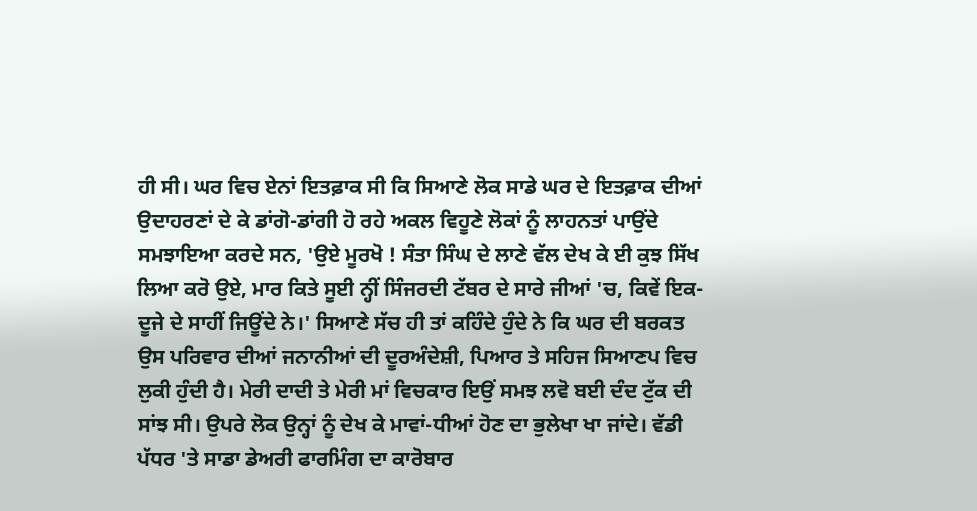ਹੀ ਸੀ। ਘਰ ਵਿਚ ਏਨਾਂ ਇਤਫ਼ਾਕ ਸੀ ਕਿ ਸਿਆਣੇ ਲੋਕ ਸਾਡੇ ਘਰ ਦੇ ਇਤਫ਼ਾਕ ਦੀਆਂ ਉਦਾਹਰਣਾਂ ਦੇ ਕੇ ਡਾਂਗੋ-ਡਾਂਗੀ ਹੋ ਰਹੇ ਅਕਲ ਵਿਹੂਣੇ ਲੋਕਾਂ ਨੂੰ ਲਾਹਨਤਾਂ ਪਾਉਂਦੇ ਸਮਝਾਇਆ ਕਰਦੇ ਸਨ, 'ਉਏ ਮੂਰਖੋ ! ਸੰਤਾ ਸਿੰਘ ਦੇ ਲਾਣੇ ਵੱਲ ਦੇਖ ਕੇ ਈ ਕੁਝ ਸਿੱਖ ਲਿਆ ਕਰੋ ਉਏ, ਮਾਰ ਕਿਤੇ ਸੂਈ ਨ੍ਹੀਂ ਸਿੰਜਰਦੀ ਟੱਬਰ ਦੇ ਸਾਰੇ ਜੀਆਂ 'ਚ, ਕਿਵੇਂ ਇਕ-ਦੂਜੇ ਦੇ ਸਾਹੀਂ ਜਿਊਂਦੇ ਨੇ।' ਸਿਆਣੇ ਸੱਚ ਹੀ ਤਾਂ ਕਹਿੰਦੇ ਹੁੰਦੇ ਨੇ ਕਿ ਘਰ ਦੀ ਬਰਕਤ ਉਸ ਪਰਿਵਾਰ ਦੀਆਂ ਜਨਾਨੀਆਂ ਦੀ ਦੂਰਅੰਦੇਸ਼ੀ, ਪਿਆਰ ਤੇ ਸਹਿਜ ਸਿਆਣਪ ਵਿਚ ਲੁਕੀ ਹੁੰਦੀ ਹੈ। ਮੇਰੀ ਦਾਦੀ ਤੇ ਮੇਰੀ ਮਾਂ ਵਿਚਕਾਰ ਇਉਂ ਸਮਝ ਲਵੋ ਬਈ ਦੰਦ ਟੁੱਕ ਦੀ ਸਾਂਝ ਸੀ। ਉਪਰੇ ਲੋਕ ਉਨ੍ਹਾਂ ਨੂੰ ਦੇਖ ਕੇ ਮਾਵਾਂ-ਧੀਆਂ ਹੋਣ ਦਾ ਭੁਲੇਖਾ ਖਾ ਜਾਂਦੇ। ਵੱਡੀ ਪੱਧਰ 'ਤੇ ਸਾਡਾ ਡੇਅਰੀ ਫਾਰਮਿੰਗ ਦਾ ਕਾਰੋਬਾਰ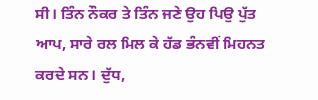ਸੀ। ਤਿੰਨ ਨੌਕਰ ਤੇ ਤਿੰਨ ਜਣੇ ਉਹ ਪਿਉ ਪੁੱਤ ਆਪ, ਸਾਰੇ ਰਲ ਮਿਲ ਕੇ ਹੱਡ ਭੰਨਵੀਂ ਮਿਹਨਤ ਕਰਦੇ ਸਨ। ਦੁੱਧ,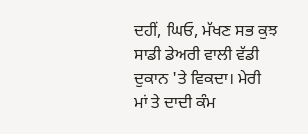ਦਹੀਂ, ਘਿਓ, ਮੱਖਣ ਸਭ ਕੁਝ ਸਾਡੀ ਡੇਅਰੀ ਵਾਲੀ ਵੱਡੀ ਦੁਕਾਨ 'ਤੇ ਵਿਕਦਾ। ਮੇਰੀ ਮਾਂ ਤੇ ਦਾਦੀ ਕੰਮ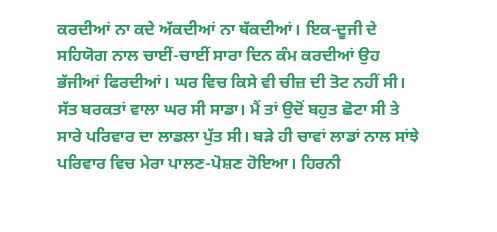ਕਰਦੀਆਂ ਨਾ ਕਦੇ ਅੱਕਦੀਆਂ ਨਾ ਥੱਕਦੀਆਂ। ਇਕ-ਦੂਜੀ ਦੇ ਸਹਿਯੋਗ ਨਾਲ ਚਾਈਂ-ਚਾਈਂ ਸਾਰਾ ਦਿਨ ਕੰਮ ਕਰਦੀਆਂ ਉਹ ਭੱਜੀਆਂ ਫਿਰਦੀਆਂ। ਘਰ ਵਿਚ ਕਿਸੇ ਵੀ ਚੀਜ਼ ਦੀ ਤੋਟ ਨਹੀਂ ਸੀ। ਸੱਤ ਬਰਕਤਾਂ ਵਾਲਾ ਘਰ ਸੀ ਸਾਡਾ। ਮੈਂ ਤਾਂ ਉਦੋਂ ਬਹੁਤ ਛੋਟਾ ਸੀ ਤੇ ਸਾਰੇ ਪਰਿਵਾਰ ਦਾ ਲਾਡਲਾ ਪੁੱਤ ਸੀ। ਬੜੇ ਹੀ ਚਾਵਾਂ ਲਾਡਾਂ ਨਾਲ ਸਾਂਝੇ ਪਰਿਵਾਰ ਵਿਚ ਮੇਰਾ ਪਾਲਣ-ਪੋਸ਼ਣ ਹੋਇਆ। ਹਿਰਨੀ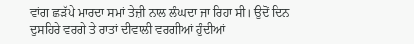ਵਾਂਗ ਛੜੱਪੇ ਮਾਰਦਾ ਸਮਾਂ ਤੇਜ਼ੀ ਨਾਲ ਲੰਘਦਾ ਜਾ ਰਿਹਾ ਸੀ। ਉਦੋਂ ਦਿਨ ਦੁਸਹਿਰੇ ਵਰਗੇ ਤੇ ਰਾਤਾਂ ਦੀਵਾਲੀ ਵਰਗੀਆਂ ਹੁੰਦੀਆਂ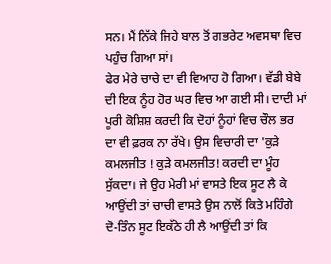ਸਨ। ਮੈਂ ਨਿੱਕੇ ਜਿਹੇ ਬਾਲ ਤੋਂ ਗਭਰੇਟ ਅਵਸਥਾ ਵਿਚ ਪਹੁੰਚ ਗਿਆ ਸਾਂ।
ਫੇਰ ਮੇਰੇ ਚਾਚੇ ਦਾ ਵੀ ਵਿਆਹ ਹੋ ਗਿਆ। ਵੱਡੀ ਬੇਬੇ ਦੀ ਇਕ ਨੂੰਹ ਹੋਰ ਘਰ ਵਿਚ ਆ ਗਈ ਸੀ। ਦਾਦੀ ਮਾਂ ਪੂਰੀ ਕੋਸ਼ਿਸ਼ ਕਰਦੀ ਕਿ ਦੋਹਾਂ ਨੂੰਹਾਂ ਵਿਚ ਚੌਲ ਭਰ ਦਾ ਵੀ ਫ਼ਰਕ ਨਾ ਰੱਖੇ। ਉਸ ਵਿਚਾਰੀ ਦਾ 'ਕੁੜੇ ਕਮਲਜੀਤ ! ਕੁੜੇ ਕਮਲਜੀਤ! ਕਰਦੀ ਦਾ ਮੂੰਹ ਸੁੱਕਦਾ। ਜੇ ਉਹ ਮੇਰੀ ਮਾਂ ਵਾਸਤੇ ਇਕ ਸੂਟ ਲੈ ਕੇ ਆਉਂਦੀ ਤਾਂ ਚਾਚੀ ਵਾਸਤੇ ਉਸ ਨਾਲੋਂ ਕਿਤੇ ਮਹਿੰਗੇ ਦੋ-ਤਿੰਨ ਸੂਟ ਇਕੱਠੇ ਹੀ ਲੈ ਆਉਂਦੀ ਤਾਂ ਕਿ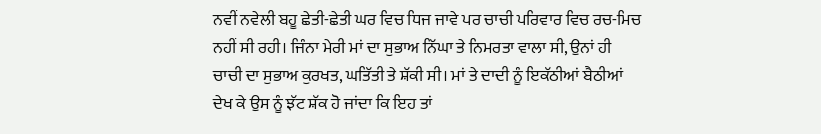ਨਵੀਂ ਨਵੇਲੀ ਬਹੂ ਛੇਤੀ-ਛੇਤੀ ਘਰ ਵਿਚ ਧਿਜ ਜਾਵੇ ਪਰ ਚਾਚੀ ਪਰਿਵਾਰ ਵਿਚ ਰਚ-ਮਿਚ ਨਹੀਂ ਸੀ ਰਹੀ। ਜਿੰਨਾ ਮੇਰੀ ਮਾਂ ਦਾ ਸੁਭਾਅ ਨਿੱਘਾ ਤੇ ਨਿਮਰਤਾ ਵਾਲਾ ਸੀ, ਉਨਾਂ ਹੀ ਚਾਚੀ ਦਾ ਸੁਭਾਅ ਕੁਰਖਤ, ਘਤਿੱਤੀ ਤੇ ਸ਼ੱਕੀ ਸੀ। ਮਾਂ ਤੇ ਦਾਦੀ ਨੂੰ ਇਕੱਠੀਆਂ ਬੈਠੀਆਂ ਦੇਖ ਕੇ ਉਸ ਨੂੰ ਝੱਟ ਸ਼ੱਕ ਹੋ ਜਾਂਦਾ ਕਿ ਇਹ ਤਾਂ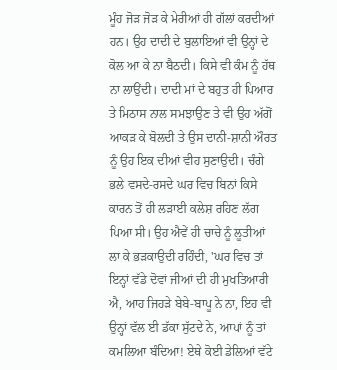ਮੂੰਹ ਜੋੜ ਜੋੜ ਕੇ ਮੇਰੀਆਂ ਹੀ ਗੱਲਾਂ ਕਰਦੀਆਂ ਹਨ। ਉਹ ਦਾਦੀ ਦੇ ਬੁਲਾਇਆਂ ਵੀ ਉਨ੍ਹਾਂ ਦੇ ਕੋਲ ਆ ਕੇ ਨਾ ਬੈਠਦੀ। ਕਿਸੇ ਵੀ ਕੰਮ ਨੂੰ ਹੱਥ ਨਾ ਲਾਉਂਦੀ। ਦਾਦੀ ਮਾਂ ਦੇ ਬਹੁਤ ਹੀ ਪਿਆਰ ਤੇ ਮਿਠਾਸ ਨਾਲ ਸਮਝਾਉਣ ਤੇ ਵੀ ਉਹ ਅੱਗੋਂ ਆਕੜ ਕੇ ਬੋਲਦੀ ਤੇ ਉਸ ਦਾਨੀ-ਸ਼ਾਨੀ ਔਰਤ ਨੂੰ ਉਹ ਇਕ ਦੀਆਂ ਵੀਹ ਸੁਣਾਉਦੀ। ਚੰਗੇ ਭਲੇ ਵਸਦੇ-ਰਸਦੇ ਘਰ ਵਿਚ ਬਿਨਾਂ ਕਿਸੇ ਕਾਰਨ ਤੋਂ ਹੀ ਲੜਾਈ ਕਲੇਸ਼ ਰਹਿਣ ਲੱਗ ਪਿਆ ਸੀ। ਉਹ ਐਵੇਂ ਹੀ ਚਾਚੇ ਨੂੰ ਲੂਤੀਆਂ ਲਾ ਕੇ ਭੜਕਾਉਦੀ ਰਹਿੰਦੀ, 'ਘਰ ਵਿਚ ਤਾਂ ਇਨ੍ਹਾਂ ਵੱਡੇ ਦੋਵਾਂ ਜੀਆਂ ਦੀ ਹੀ ਮੁਖਤਿਆਰੀ ਐ, ਆਹ ਜਿਹੜੇ ਬੇਬੇ-ਬਾਪੂ ਨੇ ਨਾ, ਇਹ ਵੀ ਉਨ੍ਹਾਂ ਵੱਲ ਈ ਡੱਕਾ ਸੁੱਟਦੇ ਨੇ, ਆਪਾਂ ਨੂੰ ਤਾਂ ਕਮਲਿਆ ਬੰਦਿਆ! ਏਥੇ ਕੋਈ ਡੇਲਿਆਂ ਵੱਟੇ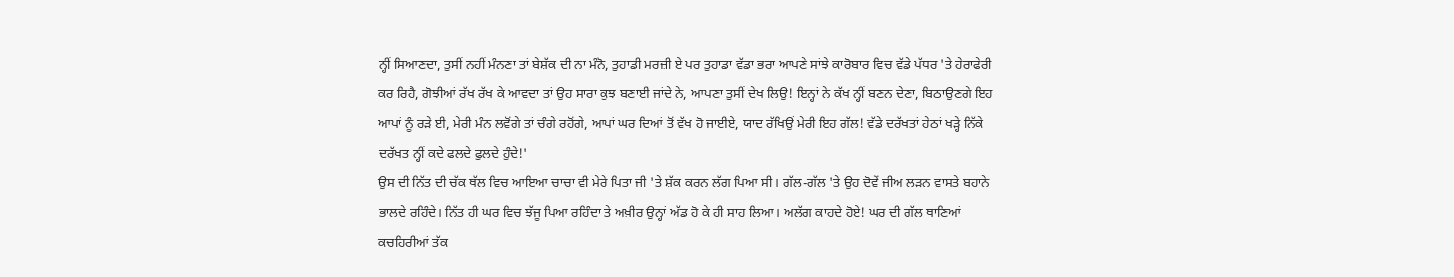ਨ੍ਹੀਂ ਸਿਆਣਦਾ, ਤੁਸੀਂ ਨਹੀਂ ਮੰਨਣਾ ਤਾਂ ਬੇਸ਼ੱਕ ਦੀ ਨਾ ਮੰਨੋ, ਤੁਹਾਡੀ ਮਰਜ਼ੀ ਏ ਪਰ ਤੁਹਾਡਾ ਵੱਡਾ ਭਰਾ ਆਪਣੇ ਸਾਂਝੇ ਕਾਰੋਬਾਰ ਵਿਚ ਵੱਡੇ ਪੱਧਰ 'ਤੇ ਹੇਰਾਫੇਰੀ ਕਰ ਰਿਹੈ, ਗੋਝੀਆਂ ਰੱਖ ਰੱਖ ਕੇ ਆਵਦਾ ਤਾਂ ਉਹ ਸਾਰਾ ਕੁਝ ਬਣਾਈ ਜਾਂਦੇ ਨੇ, ਆਪਣਾ ਤੁਸੀਂ ਦੇਖ ਲਿਉ! ਇਨ੍ਹਾਂ ਨੇ ਕੱਖ ਨ੍ਹੀਂ ਬਣਨ ਦੇਣਾ, ਬਿਠਾਉਣਗੇ ਇਹ ਆਪਾਂ ਨੂੰ ਰੜੇ ਈ, ਮੇਰੀ ਮੰਨ ਲਵੋਂਗੇ ਤਾਂ ਚੰਗੇ ਰਹੋਂਗੇ, ਆਪਾਂ ਘਰ ਦਿਆਂ ਤੋਂ ਵੱਖ ਹੋ ਜਾਈਏ, ਯਾਦ ਰੱਖਿਉਂ ਮੇਰੀ ਇਹ ਗੱਲ! ਵੱਡੇ ਦਰੱਖਤਾਂ ਹੇਠਾਂ ਖੜ੍ਹੇ ਨਿੱਕੇ ਦਰੱਖਤ ਨ੍ਹੀਂ ਕਦੇ ਫਲਦੇ ਫੁਲਦੇ ਹੁੰਦੇ!'
ਉਸ ਦੀ ਨਿੱਤ ਦੀ ਚੱਕ ਥੱਲ ਵਿਚ ਆਇਆ ਚਾਚਾ ਵੀ ਮੇਰੇ ਪਿਤਾ ਜੀ 'ਤੇ ਸ਼ੱਕ ਕਰਨ ਲੱਗ ਪਿਆ ਸੀ। ਗੱਲ-ਗੱਲ 'ਤੇ ਉਹ ਦੋਵੇਂ ਜੀਅ ਲੜਨ ਵਾਸਤੇ ਬਹਾਨੇ ਭਾਲਦੇ ਰਹਿੰਦੇ। ਨਿੱਤ ਹੀ ਘਰ ਵਿਚ ਝੱਜੂ ਪਿਆ ਰਹਿੰਦਾ ਤੇ ਅਖ਼ੀਰ ਉਨ੍ਹਾਂ ਅੱਡ ਹੋ ਕੇ ਹੀ ਸਾਹ ਲਿਆ। ਅਲੱਗ ਕਾਹਦੇ ਹੋਏ! ਘਰ ਦੀ ਗੱਲ ਥਾਣਿਆਂ ਕਚਹਿਰੀਆਂ ਤੱਕ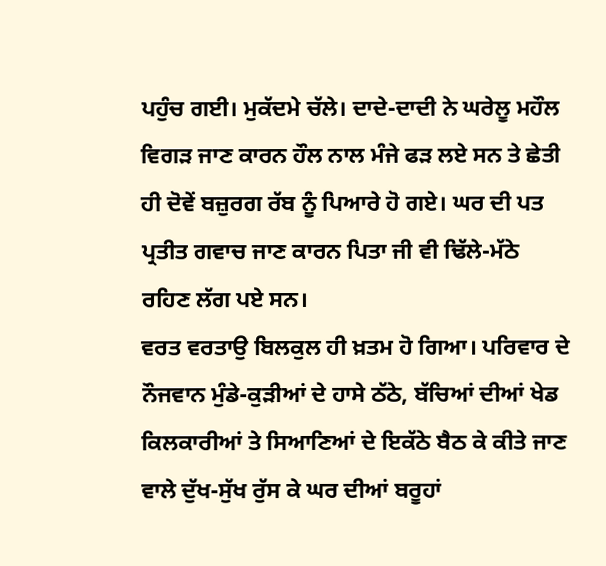ਪਹੁੰਚ ਗਈ। ਮੁਕੱਦਮੇ ਚੱਲੇ। ਦਾਦੇ-ਦਾਦੀ ਨੇ ਘਰੇਲੂ ਮਹੌਲ ਵਿਗੜ ਜਾਣ ਕਾਰਨ ਹੌਲ ਨਾਲ ਮੰਜੇ ਫੜ ਲਏ ਸਨ ਤੇ ਛੇਤੀ ਹੀ ਦੋਵੇਂ ਬਜ਼ੁਰਗ ਰੱਬ ਨੂੰ ਪਿਆਰੇ ਹੋ ਗਏ। ਘਰ ਦੀ ਪਤ ਪ੍ਰਤੀਤ ਗਵਾਚ ਜਾਣ ਕਾਰਨ ਪਿਤਾ ਜੀ ਵੀ ਢਿੱਲੇ-ਮੱਠੇ ਰਹਿਣ ਲੱਗ ਪਏ ਸਨ।
ਵਰਤ ਵਰਤਾਉ ਬਿਲਕੁਲ ਹੀ ਖ਼ਤਮ ਹੋ ਗਿਆ। ਪਰਿਵਾਰ ਦੇ ਨੌਜਵਾਨ ਮੁੰਡੇ-ਕੁੜੀਆਂ ਦੇ ਹਾਸੇ ਠੱਠੇ, ਬੱਚਿਆਂ ਦੀਆਂ ਖੇਡ ਕਿਲਕਾਰੀਆਂ ਤੇ ਸਿਆਣਿਆਂ ਦੇ ਇਕੱਠੇ ਬੈਠ ਕੇ ਕੀਤੇ ਜਾਣ ਵਾਲੇ ਦੁੱਖ-ਸੁੱਖ ਰੁੱਸ ਕੇ ਘਰ ਦੀਆਂ ਬਰੂਹਾਂ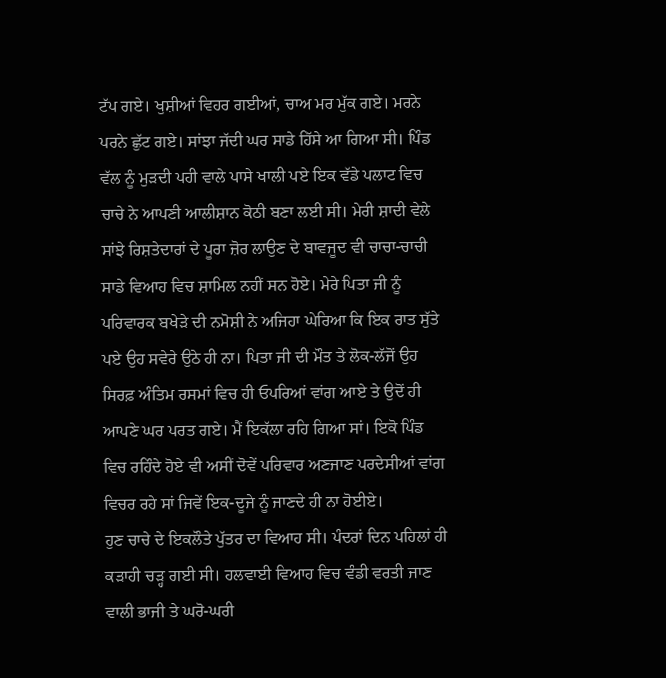ਟੱਪ ਗਏ। ਖੁਸ਼ੀਆਂ ਵਿਹਰ ਗਈਆਂ, ਚਾਅ ਮਰ ਮੁੱਕ ਗਏ। ਮਰਨੇ ਪਰਨੇ ਛੁੱਟ ਗਏ। ਸਾਂਝਾ ਜੱਦੀ ਘਰ ਸਾਡੇ ਹਿੱਸੇ ਆ ਗਿਆ ਸੀ। ਪਿੰਡ ਵੱਲ ਨੂੰ ਮੁੜਦੀ ਪਹੀ ਵਾਲੇ ਪਾਸੇ ਖਾਲੀ ਪਏ ਇਕ ਵੱਡੇ ਪਲਾਟ ਵਿਚ ਚਾਚੇ ਨੇ ਆਪਣੀ ਆਲੀਸ਼ਾਨ ਕੋਠੀ ਬਣਾ ਲਈ ਸੀ। ਮੇਰੀ ਸ਼ਾਦੀ ਵੇਲੇ ਸਾਂਝੇ ਰਿਸ਼ਤੇਦਾਰਾਂ ਦੇ ਪੂਰਾ ਜ਼ੋਰ ਲਾਉਣ ਦੇ ਬਾਵਜੂਦ ਵੀ ਚਾਚਾ-ਚਾਚੀ ਸਾਡੇ ਵਿਆਹ ਵਿਚ ਸ਼ਾਮਿਲ ਨਹੀਂ ਸਨ ਹੋਏ। ਮੇਰੇ ਪਿਤਾ ਜੀ ਨੂੰ ਪਰਿਵਾਰਕ ਬਖੇੜੇ ਦੀ ਨਮੋਸ਼ੀ ਨੇ ਅਜਿਹਾ ਘੇਰਿਆ ਕਿ ਇਕ ਰਾਤ ਸੁੱਤੇ ਪਏ ਉਹ ਸਵੇਰੇ ਉਠੇ ਹੀ ਨਾ। ਪਿਤਾ ਜੀ ਦੀ ਮੌਤ ਤੇ ਲੋਕ-ਲੱਜੋਂ ਉਹ ਸਿਰਫ਼ ਅੰਤਿਮ ਰਸਮਾਂ ਵਿਚ ਹੀ ਓਪਰਿਆਂ ਵਾਂਗ ਆਏ ਤੇ ਉਦੋਂ ਹੀ ਆਪਣੇ ਘਰ ਪਰਤ ਗਏ। ਮੈਂ ਇਕੱਲਾ ਰਹਿ ਗਿਆ ਸਾਂ। ਇਕੋ ਪਿੰਡ ਵਿਚ ਰਹਿੰਦੇ ਹੋਏ ਵੀ ਅਸੀਂ ਦੋਵੇਂ ਪਰਿਵਾਰ ਅਣਜਾਣ ਪਰਦੇਸੀਆਂ ਵਾਂਗ ਵਿਚਰ ਰਹੇ ਸਾਂ ਜਿਵੇਂ ਇਕ-ਦੂਜੇ ਨੂੰ ਜਾਣਦੇ ਹੀ ਨਾ ਹੋਈਏ।
ਹੁਣ ਚਾਚੇ ਦੇ ਇਕਲੌਤੇ ਪੁੱਤਰ ਦਾ ਵਿਆਹ ਸੀ। ਪੰਦਰਾਂ ਦਿਨ ਪਹਿਲਾਂ ਹੀ ਕੜਾਹੀ ਚੜ੍ਹ ਗਈ ਸੀ। ਹਲਵਾਈ ਵਿਆਹ ਵਿਚ ਵੰਡੀ ਵਰਤੀ ਜਾਣ ਵਾਲੀ ਭਾਜੀ ਤੇ ਘਰੋ-ਘਰੀ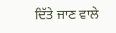ਦਿੱਤੇ ਜਾਣ ਵਾਲੇ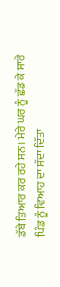ਡੱਬੇ ਤਿਆਰ ਕਰ ਰਹੇ ਸਨ। ਮੇਰੇ ਘਰ ਨੂੰ ਛੱਡ ਕੇ ਸਾਰੇ ਪਿੰਡ ਨੂੰ ਵਿਆਹ ਦਾ ਸੱਦਾ ਦਿੱਤਾ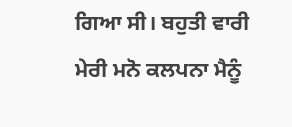ਗਿਆ ਸੀ। ਬਹੁਤੀ ਵਾਰੀ ਮੇਰੀ ਮਨੋ ਕਲਪਨਾ ਮੈਨੂੰ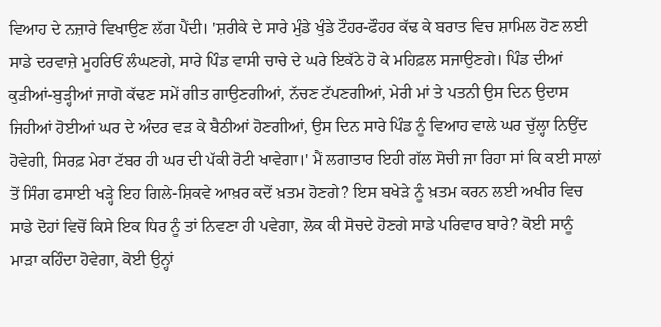ਵਿਆਹ ਦੇ ਨਜ਼ਾਰੇ ਵਿਖਾਉਣ ਲੱਗ ਪੈਂਦੀ। 'ਸ਼ਰੀਕੇ ਦੇ ਸਾਰੇ ਮੁੰਡੇ ਖੁੰਡੇ ਟੌਹਰ-ਫੌਹਰ ਕੱਢ ਕੇ ਬਰਾਤ ਵਿਚ ਸ਼ਾਮਿਲ ਹੋਣ ਲਈ ਸਾਡੇ ਦਰਵਾਜ਼ੇ ਮੂਹਰਿਓਂ ਲੰਘਣਗੇ, ਸਾਰੇ ਪਿੰਡ ਵਾਸੀ ਚਾਚੇ ਦੇ ਘਰੇ ਇਕੱਠੇ ਹੋ ਕੇ ਮਹਿਫ਼ਲ ਸਜਾਉਣਗੇ। ਪਿੰਡ ਦੀਆਂ ਕੁੜੀਆਂ-ਬੁੜ੍ਹੀਆਂ ਜਾਗੋ ਕੱਢਣ ਸਮੇਂ ਗੀਤ ਗਾਉਣਗੀਆਂ, ਨੱਚਣ ਟੱਪਣਗੀਆਂ, ਮੇਰੀ ਮਾਂ ਤੇ ਪਤਨੀ ਉਸ ਦਿਨ ਉਦਾਸ ਜਿਹੀਆਂ ਹੋਈਆਂ ਘਰ ਦੇ ਅੰਦਰ ਵੜ ਕੇ ਬੈਠੀਆਂ ਹੋਣਗੀਆਂ, ਉਸ ਦਿਨ ਸਾਰੇ ਪਿੰਡ ਨੂੰ ਵਿਆਹ ਵਾਲੇ ਘਰ ਚੁੱਲ੍ਹਾ ਨਿਉਂਦ ਹੋਵੇਗੀ, ਸਿਰਫ਼ ਮੇਰਾ ਟੱਬਰ ਹੀ ਘਰ ਦੀ ਪੱਕੀ ਰੋਟੀ ਖਾਵੇਗਾ।' ਮੈਂ ਲਗਾਤਾਰ ਇਹੀ ਗੱਲ ਸੋਚੀ ਜਾ ਰਿਹਾ ਸਾਂ ਕਿ ਕਈ ਸਾਲਾਂ ਤੋਂ ਸਿੰਗ ਫਸਾਈ ਖੜ੍ਹੇ ਇਹ ਗਿਲੇ-ਸ਼ਿਕਵੇ ਆਖ਼ਰ ਕਦੋਂ ਖ਼ਤਮ ਹੋਣਗੇ? ਇਸ ਬਖੇੜੇ ਨੂੰ ਖ਼ਤਮ ਕਰਨ ਲਈ ਅਖੀਰ ਵਿਚ ਸਾਡੇ ਦੋਹਾਂ ਵਿਚੋਂ ਕਿਸੇ ਇਕ ਧਿਰ ਨੂੰ ਤਾਂ ਨਿਵਣਾ ਹੀ ਪਵੇਗਾ, ਲੋਕ ਕੀ ਸੋਚਦੇ ਹੋਣਗੇ ਸਾਡੇ ਪਰਿਵਾਰ ਬਾਰੇ? ਕੋਈ ਸਾਨੂੰ ਮਾੜਾ ਕਹਿੰਦਾ ਹੋਵੇਗਾ, ਕੋਈ ਉਨ੍ਹਾਂ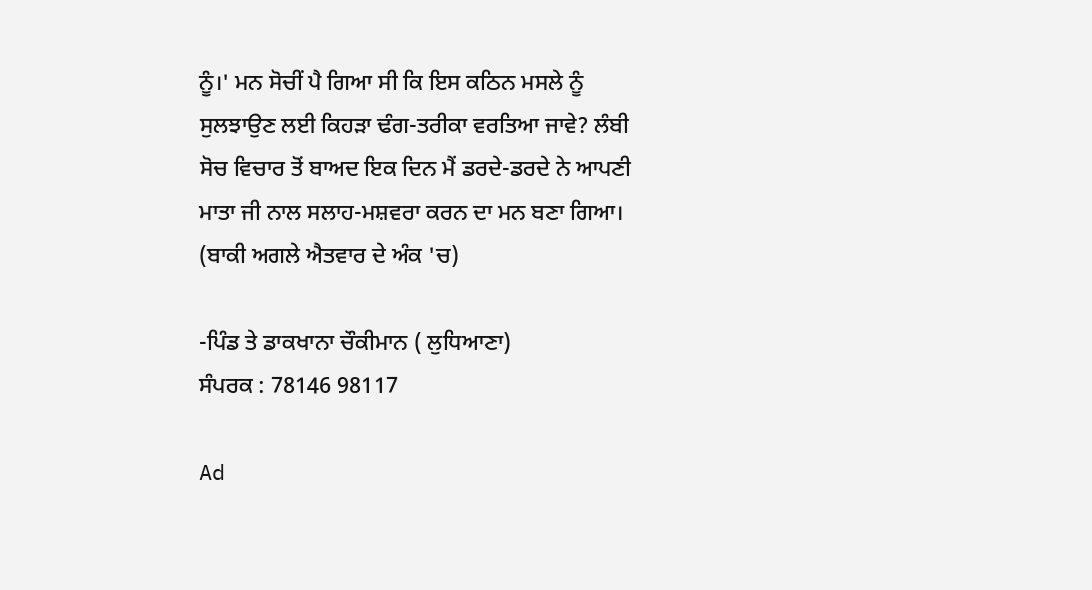ਨੂੰ।' ਮਨ ਸੋਚੀਂ ਪੈ ਗਿਆ ਸੀ ਕਿ ਇਸ ਕਠਿਨ ਮਸਲੇ ਨੂੰ ਸੁਲਝਾਉਣ ਲਈ ਕਿਹੜਾ ਢੰਗ-ਤਰੀਕਾ ਵਰਤਿਆ ਜਾਵੇ? ਲੰਬੀ ਸੋਚ ਵਿਚਾਰ ਤੋਂ ਬਾਅਦ ਇਕ ਦਿਨ ਮੈਂ ਡਰਦੇ-ਡਰਦੇ ਨੇ ਆਪਣੀ ਮਾਤਾ ਜੀ ਨਾਲ ਸਲਾਹ-ਮਸ਼ਵਰਾ ਕਰਨ ਦਾ ਮਨ ਬਣਾ ਗਿਆ।
(ਬਾਕੀ ਅਗਲੇ ਐਤਵਾਰ ਦੇ ਅੰਕ 'ਚ)

-ਪਿੰਡ ਤੇ ਡਾਕਖਾਨਾ ਚੌਕੀਮਾਨ ( ਲੁਧਿਆਣਾ)
ਸੰਪਰਕ : 78146 98117

Ad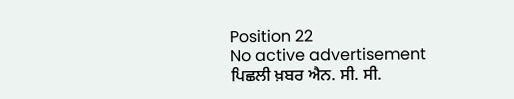Position 22
No active advertisement
ਪਿਛਲੀ ਖ਼ਬਰ ਐਨ. ਸੀ. ਸੀ.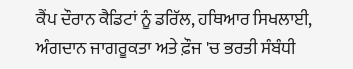ਕੈਂਪ ਦੌਰਾਨ ਕੈਡਿਟਾਂ ਨੂੰ ਡਰਿੱਲ, ਹਥਿਆਰ ਸਿਖਲਾਈ, ਅੰਗਦਾਨ ਜਾਗਰੂਕਤਾ ਅਤੇ ਫ਼ੌਜ 'ਚ ਭਰਤੀ ਸੰਬੰਧੀ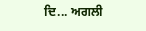ਦਿ... ਅਗਲੀ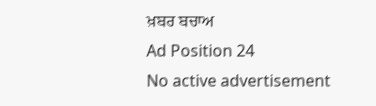ਖ਼ਬਰ ਬਚਾਅ
Ad Position 24
No active advertisement